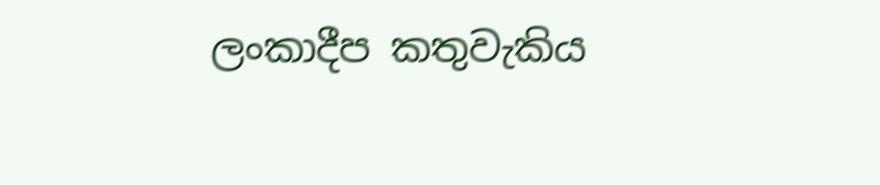ලංකාදීප කතුවැකිය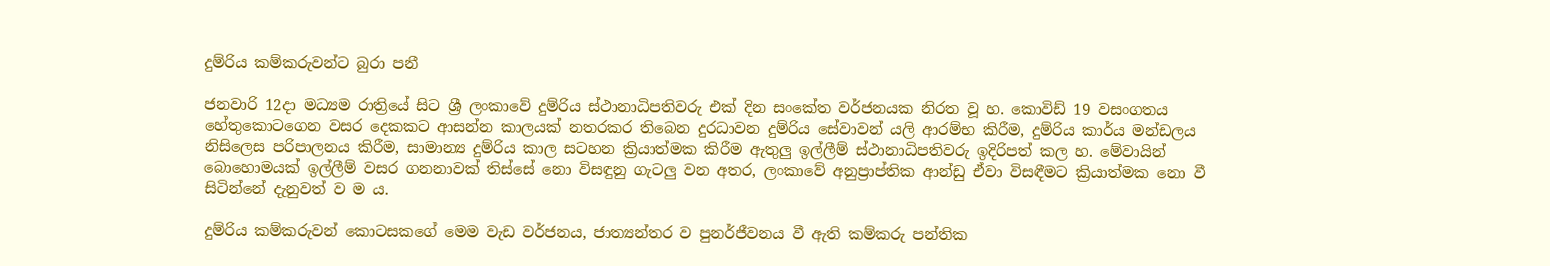දුම්රිය කම්කරුවන්ට බුරා පනී

ජනවාරි 12දා මධ්‍යම රාත්‍රියේ සිට ශ්‍රී ලංකාවේ දුම්රිය ස්ථානාධිපතිවරු එක් දින සංකේත වර්ජනයක නිරත වූ හ. කොවිඩ් 19 වසංගතය හේතුකොටගෙන වසර දෙකකට ආසන්න කාලයක් නතරකර තිබෙන දුරධාවන දුම්රිය සේවාවන් යලි ආරම්භ කිරීම, දුම්රිය කාර්ය මන්ඩලය නිසිලෙස පරිපාලනය කිරීම, සාමාන්‍ය දුම්රිය කාල සටහන ක්‍රියාත්මක කිරීම ඇතුලු ඉල්ලීම් ස්ථානාධිපතිවරු ඉදිරිපත් කල හ. මේවායින් බොහොමයක් ඉල්ලීම් වසර ගනනාවක් තිස්සේ නො විසඳුනු ගැටලු වන අතර, ලංකාවේ අනුප්‍රාප්තික ආන්ඩු ඒවා විසඳීමට ක්‍රියාත්මක නො වී සිටින්නේ දැනුවත් ව ම ය.

දුම්රිය කම්කරුවන් කොටසකගේ මෙම වැඩ වර්ජනය, ජාත්‍යන්තර ව පුනර්ජීවනය වී ඇති කම්කරු පන්තික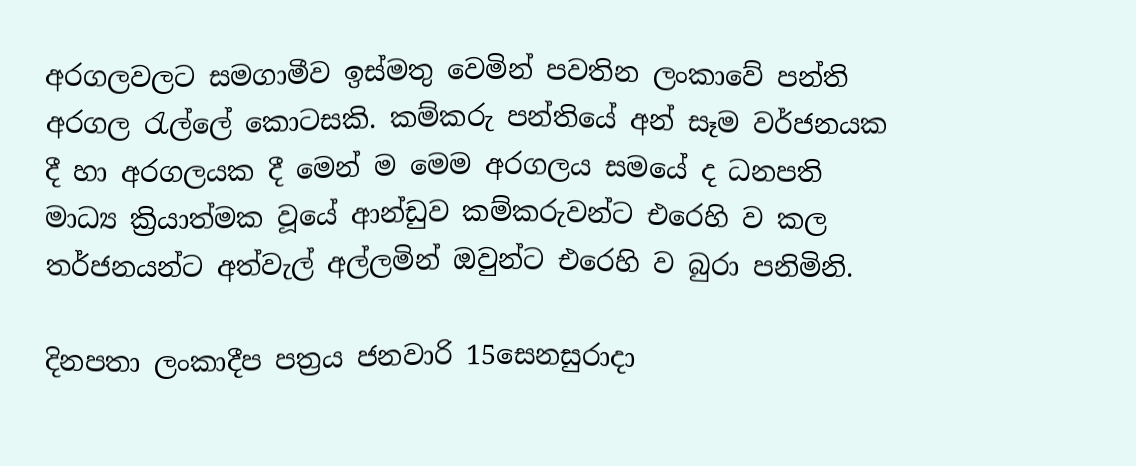අරගලවලට සමගාමීව ඉස්මතු වෙමින් පවතින ලංකාවේ පන්ති අරගල රැල්ලේ කොටසකි. කම්කරු පන්තියේ අන් සෑම වර්ජනයක දී හා අරගලයක දී මෙන් ම මෙම අරගලය සමයේ ද ධනපති මාධ්‍ය ක්‍රියාත්මක වූයේ ආන්ඩුව කම්කරුවන්ට එරෙහි ව කල තර්ජනයන්ට අත්වැල් අල්ලමින් ඔවුන්ට එරෙහි ව බුරා පනිමිනි.

දිනපතා ලංකාදීප පත්‍රය ජනවාරි 15සෙනසුරාදා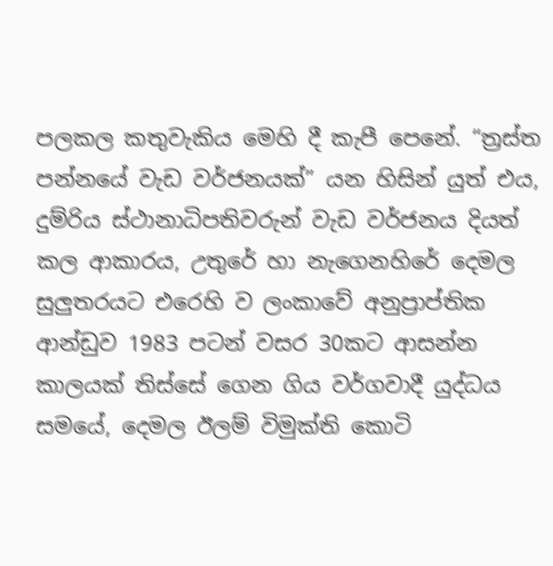පලකල කතුවැකිය මෙහි දී කැපී පෙනේ. “ත්‍රස්ත පන්නයේ වැඩ වර්ජනයක්” යන හිසින් යුත් එය, දුම්රිය ස්ථානාධිපතිවරුන් වැඩ වර්ජනය දියත් කල ආකාරය, උතුරේ හා නැගෙනහිරේ දෙමල සුලුතරයට එරෙහි ව ලංකාවේ අනුප්‍රාප්තික ආන්ඩුව 1983 පටන් වසර 30කට ආසන්න කාලයක් තිස්සේ ගෙන ගිය වර්ගවාදී යුද්ධය සමයේ, දෙමල ඊලම් විමුක්ති කොටි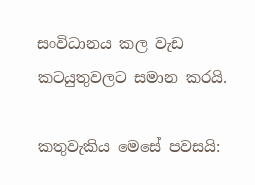සංවිධානය කල වැඩ කටයුතුවලට සමාන කරයි.

කතුවැකිය මෙසේ පවසයි: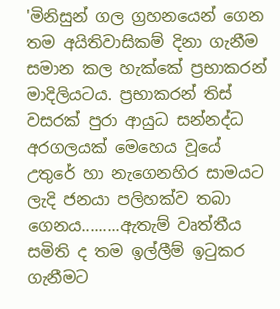'මිනිසුන් ගල ග්‍රහනයෙන් ගෙන තම අයිතිවාසිකම් දිනා ගැනීම සමාන කල හැක්කේ ප්‍රභාකරන් මාදිලියටය. ප්‍රභාකරන් තිස් වසරක් පුරා ආයුධ සන්නද්ධ අරගලයක් මෙහෙය වූයේ උතුරේ හා නැගෙනහිර සාමයට ලැදි ජනයා පලිහක්ව තබා ගෙනය.........ඇතැම් වෘත්තීය සමිති ද තම ඉල්ලීම් ඉටුකර ගැනීමට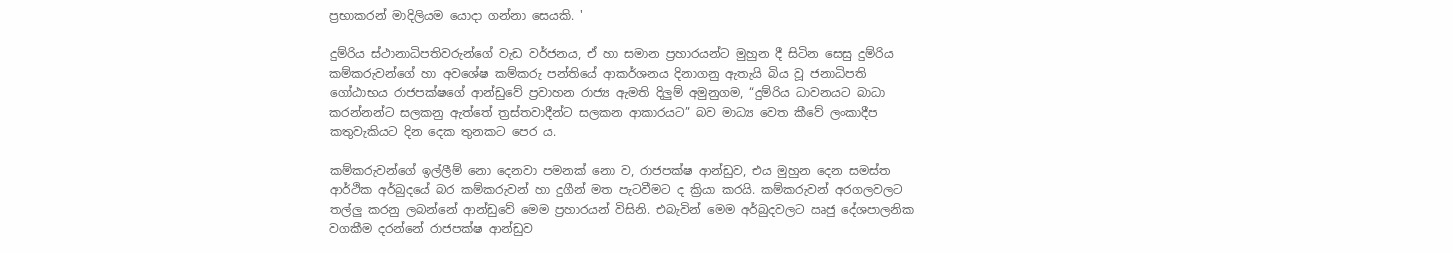ප්‍රභාකරන් මාදිලියම යොදා ගන්නා සෙයකි. '

දුම්රිය ස්ථානාධිපතිවරුන්ගේ වැඩ වර්ජනය, ඒ හා සමාන ප්‍රහාරයන්ට මුහුන දී සිටින සෙසු දුම්රිය කම්කරුවන්ගේ හා අවශේෂ කම්කරු පන්තියේ ආකර්ශනය දිනාගනු ඇතැයි බිය වූ ජනාධිපති ගෝඨාභය රාජපක්ෂගේ ආන්ඩුවේ ප්‍රවාහන රාජ්‍ය ඇමති දිලුම් අමුනුගම, “දුම්රිය ධාවනයට බාධා කරන්නන්ට සලකනු ඇත්තේ ත්‍රස්තවාදීන්ට සලකන ආකාරයට” බව මාධ්‍ය වෙත කීවේ ලංකාදීප කතුවැකියට දින දෙක තුනකට පෙර ය.

කම්කරුවන්ගේ ඉල්ලීම් නො දෙනවා පමනක් නො ව, රාජපක්ෂ ආන්ඩුව, එය මුහුන දෙන සමස්ත ආර්ථික අර්බුදයේ බර කම්කරුවන් හා දුගීන් මත පැටවීමට ද ක්‍රියා කරයි. කම්කරුවන් අරගලවලට තල්ලු කරනු ලබන්නේ ආන්ඩුවේ මෙම ප්‍රහාරයන් විසිනි. එබැවින් මෙම අර්බුදවලට ඍජු දේශපාලනික වගකීම දරන්නේ රාජපක්ෂ ආන්ඩුව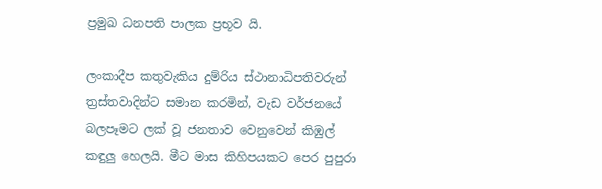ප්‍රමුඛ ධනපති පාලක ප්‍රභූව යි.

ලංකාදීප කතුවැකිය දුම්රිය ස්ථානාධිපතිවරුන් ත්‍රස්තවාදින්ට සමාන කරමින්, වැඩ වර්ජනයේ බලපෑමට ලක් වූ ජනතාව වෙනුවෙන් කිඹුල් කඳුලු හෙලයි. මීට මාස කිහිපයකට පෙර පුපුරා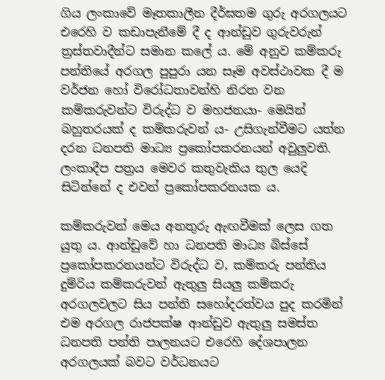ගිය ලංකාවේ මෑතකාලීන දීර්ඝතම ගුරු අරගලයට එරෙහි ව කඩාපැනීමේ දී ද ආන්ඩුව ගුරුවරුන් ත්‍රස්තවාදීන්ට සමාන කලේ ය. මේ අනුව කම්කරු පන්තියේ අරගල පුපුරා යන සෑම අවස්ථාවක දී ම වර්ජන හෝ විරෝධතාවන්හි නිරත වන කම්කරුවන්ට විරුද්ධ ව මහජනයා- මෙයින් බහුතරයක් ද කම්කරුවන් ය- උසිගැන්වීමට යත්න දරන ධනපති මාධ්‍ය ප්‍රකෝපකරනයන් අවුලුවති. ලංකාදීප පත්‍රය මෙවර කතුවැකිය තුල යෙදි සිටින්නේ ද එවන් ප්‍රකෝපකරනයක ය.

කම්කරුවන් මෙය අනතුරු ඇඟවීමක් ලෙස ගත යුතු ය. ආන්ඩුවේ හා ධනපති මාධ්‍ය බිස්සේ ප්‍රකෝපකරනයන්ට විරුද්ධ ව, කම්කරු පන්තිය දුම්රිය කම්කරුවන් ඇතුලු සියලු කම්කරු අරගලවලට සිය පන්ති සහෝදරත්වය පුද කරමින් එම අරගල රාජපක්ෂ ආන්ඩුව ඇතුලු සමස්ත ධනපති පන්ති පාලනයට එරෙහි දේශපාලන අරගලයක් බවට වර්ධනයට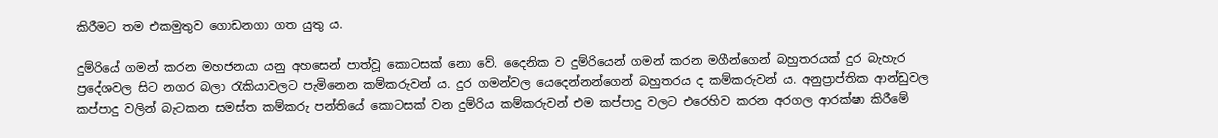කිරීමට තම එකමුතුව ගොඩනගා ගත යුතු ය.

දුම්රියේ ගමන් කරන මහජනයා යනු අහසෙන් පාත්වූ කොටසක් නො වේ. දෛනික ව දුම්රියෙන් ගමන් කරන මගීන්ගෙන් බහුතරයක් දුර බැහැර ප්‍රදේශවල සිට නගර බලා රැකියාවලට පැමිනෙන කම්කරුවන් ය. දුර ගමන්වල යෙදෙන්නන්ගෙන් බහුතරය ද කම්කරුවන් ය. අනුප්‍රාප්තික ආන්ඩුවල කප්පාදු වලින් බැටකන සමස්ත කම්කරු පන්තියේ කොටසක් වන දුම්රිය කම්කරුවන් එම කප්පාදු වලට එරෙහිව කරන අරගල ආරක්ෂා කිරීමේ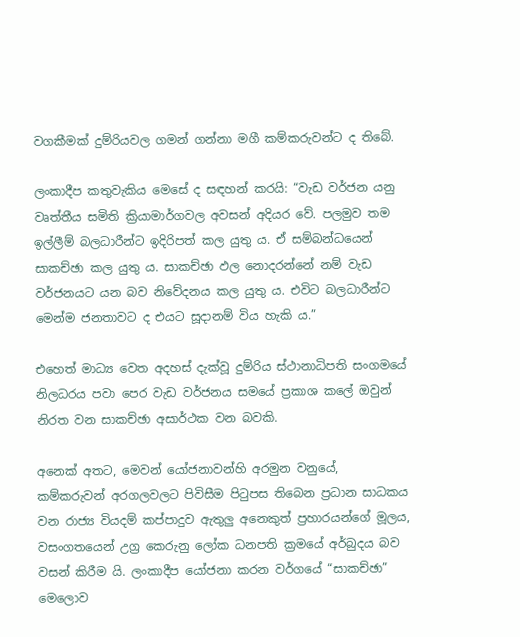වගකීමක් දුම්රියවල ගමන් ගන්නා මගී කම්කරුවන්ට ද තිබේ.

ලංකාදීප කතුවැකිය මෙසේ ද සඳහන් කරයි: “වැඩ වර්ජන යනු වෘත්තීය සමිති ක්‍රියාමාර්ගවල අවසන් අදියර වේ. පලමුව තම ඉල්ලීම් බලධාරීන්ට ඉදිරිපත් කල යුතු ය. ඒ සම්බන්ධයෙන් සාකච්ඡා කල යුතු ය. සාකච්ඡා ඵල නොදරන්නේ නම් වැඩ වර්ජනයට යන බව නිවේදනය කල යුතු ය. එවිට බලධාරීන්ට මෙන්ම ජනතාවට ද එයට සූදානම් විය හැකි ය.”

එහෙත් මාධ්‍ය වෙත අදහස් දැක්වූ දුම්රිය ස්ථානාධිපති සංගමයේ නිලධරය පවා පෙර වැඩ වර්ජනය සමයේ ප්‍රකාශ කලේ ඔවුන් නිරත වන සාකච්ඡා අසාර්ථක වන බවකි.

අනෙක් අතට, මෙවන් යෝජනාවන්හි අරමුන වනුයේ, කම්කරුවන් අරගලවලට පිවිසීම පිටුපස තිබෙන ප්‍රධාන සාධකය වන රාජ්‍ය වියදම් කප්පාදුව ඇතුලු අනෙකුත් ප්‍රහාරයන්ගේ මූලය, වසංගතයෙන් උග්‍ර කෙරුනු ලෝක ධනපති ක්‍රමයේ අර්බුදය බව වසන් කිරීම යි. ලංකාදීප යෝජනා කරන වර්ගයේ “සාකච්ඡා” මෙලොව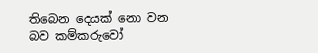තිබෙන දෙයක් නො වන බව කම්කරුවෝ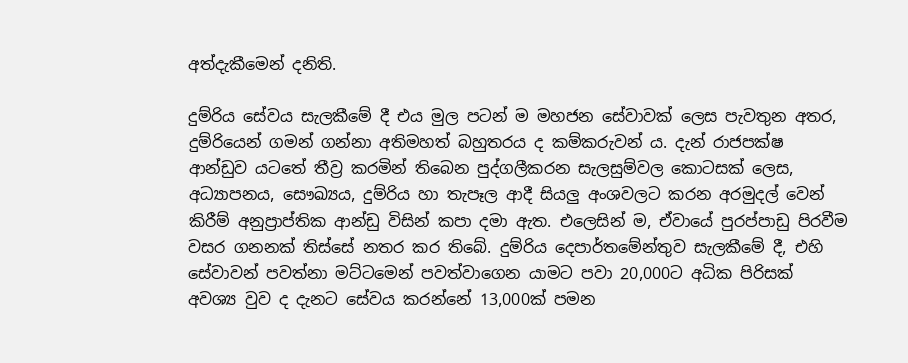අත්දැකීමෙන් දනිති.

දුම්රිය සේවය සැලකීමේ දී එය මුල පටන් ම මහජන සේවාවක් ලෙස පැවතුන අතර, දුම්රියෙන් ගමන් ගන්නා අතිමහත් බහුතරය ද කම්කරුවන් ය. දැන් රාජපක්ෂ ආන්ඩුව යටතේ තීව්‍ර කරමින් තිබෙන පුද්ගලීකරන සැලසුම්වල කොටසක් ලෙස, අධ්‍යාපනය, සෞඛ්‍යය, දුම්රිය හා තැපෑල ආදී සියලු අංශවලට කරන අරමුදල් වෙන් කිරීම් අනුප්‍රාප්තික ආන්ඩු විසින් කපා දමා ඇත. එලෙසින් ම, ඒවායේ පුරප්පාඩු පිරවීම වසර ගනනක් තිස්සේ නතර කර තිබේ. දුම්රිය දෙපාර්තමේන්තුව සැලකීමේ දී, එහි සේවාවන් පවත්නා මට්ටමෙන් පවත්වාගෙන යාමට පවා 20,000ට අධික පිරිසක් අවශ්‍ය වුව ද දැනට සේවය කරන්නේ 13,000ක් පමන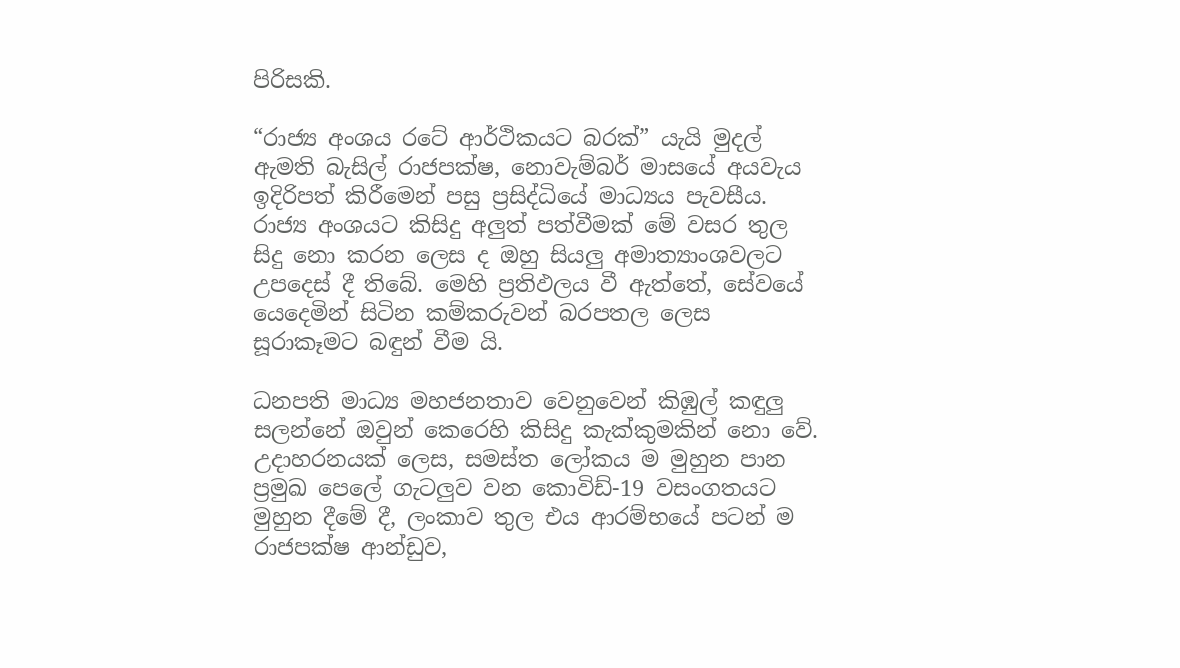පිරිසකි.

“රාජ්‍ය අංශය රටේ ආර්ථිකයට බරක්” යැයි මුදල් ඇමති බැසිල් රාජපක්ෂ, නොවැම්බර් මාසයේ අයවැය ඉදිරිපත් කිරීමෙන් පසු ප්‍රසිද්ධියේ මාධ්‍යය පැවසීය. රාජ්‍ය අංශයට කිසිදු අලුත් පත්වීමක් මේ වසර තුල සිදු නො කරන ලෙස ද ඔහු සියලු අමාත්‍යාංශවලට උපදෙස් දී තිබේ. මෙහි ප්‍රතිඵලය වී ඇත්තේ, සේවයේ යෙදෙමින් සිටින කම්කරුවන් බරපතල ලෙස සූරාකෑමට බඳුන් වීම යි.

ධනපති මාධ්‍ය මහජනතාව වෙනුවෙන් කිඹුල් කඳුලු සලන්නේ ඔවුන් කෙරෙහි කිසිදු කැක්කුමකින් නො වේ. උදාහරනයක් ලෙස, සමස්ත ලෝකය ම මුහුන පාන ප්‍රමුඛ පෙලේ ගැටලුව වන කොවිඩ්-19 වසංගතයට මුහුන දීමේ දී, ලංකාව තුල එය ආරම්භයේ පටන් ම රාජපක්ෂ ආන්ඩුව,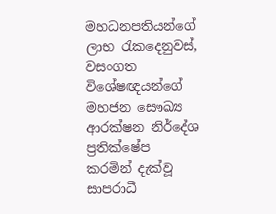මහධනපතියන්ගේ ලාභ රැකදෙනුවස්, වසංගත විශේෂඥයන්ගේ මහජන සෞඛ්‍ය ආරක්ෂන නිර්දේශ ප්‍රතික්ෂේප කරමින් දැක්වූ සාපරාධී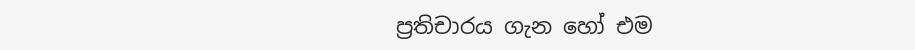ප්‍රතිචාරය ගැන හෝ එම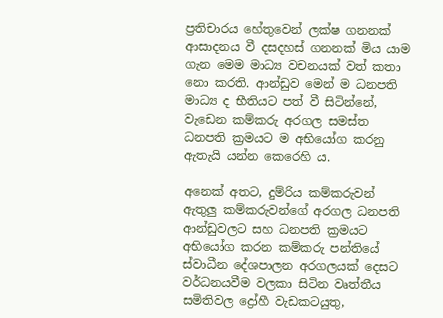ප්‍රතිචාරය හේතුවෙන් ලක්ෂ ගනනක් ආසාදනය වී දසදහස් ගනනක් මිය යාම ගැන මෙම මාධ්‍ය වචනයක් වත් කතා නො කරති. ආන්ඩුව මෙන් ම ධනපති මාධ්‍ය ද භීතියට පත් වී සිටින්නේ, වැඩෙන කම්කරු අරගල සමස්ත ධනපති ක්‍රමයට ම අභියෝග කරනු ඇතැයි යන්න කෙරෙහි ය.

අනෙක් අතට, දුම්රිය කම්කරුවන් ඇතුලු කම්කරුවන්ගේ අරගල ධනපති ආන්ඩුවලට සහ ධනපති ක්‍රමයට අභියෝග කරන කම්කරු පන්තියේ ස්වාධීන දේශපාලන අරගලයක් දෙසට වර්ධනයවීම වලකා සිටින වෘත්තීය සමිතිවල ද්‍රෝහී වැඩකටයුතු,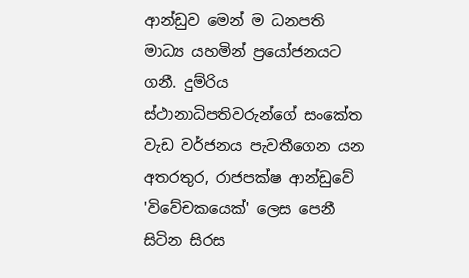ආන්ඩුව මෙන් ම ධනපති මාධ්‍ය යහමින් ප්‍රයෝජනයට ගනී. දුම්රිය ස්ථානාධිපතිවරුන්ගේ සංකේත වැඩ වර්ජනය පැවතීගෙන යන අතරතුර, රාජපක්ෂ ආන්ඩුවේ 'විවේචකයෙක්' ලෙස පෙනී සිටින සිරස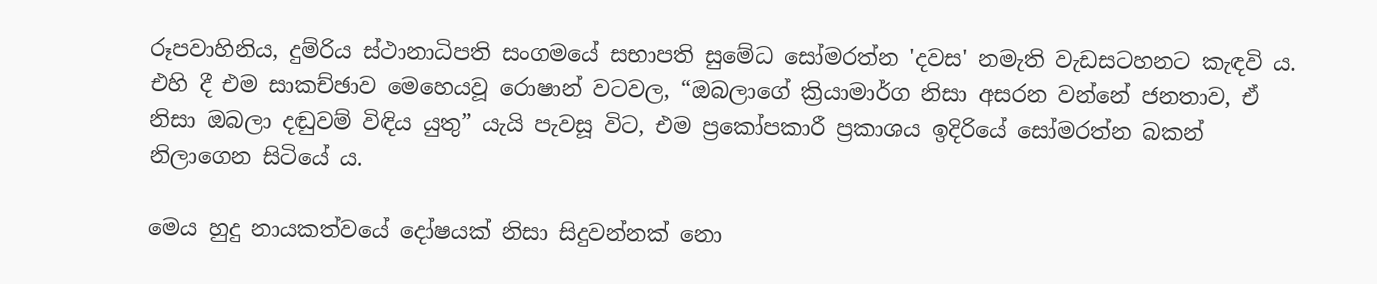රූපවාහිනිය, දුම්රිය ස්ථානාධිපති සංගමයේ සභාපති සුමේධ සෝමරත්න 'දවස' නමැති වැඩසටහනට කැඳවි ය. එහි දී එම සාකච්ඡාව මෙහෙයවූ රොෂාන් වටවල, “ඔබලාගේ ක්‍රියාමාර්ග නිසා අසරන වන්නේ ජනතාව, ඒ නිසා ඔබලා දඬුවම් විඳිය යුතු” යැයි පැවසූ විට, එම ප්‍රකෝපකාරී ප්‍රකාශය ඉදිරියේ සෝමරත්න බකන් නිලාගෙන සිටියේ ය.

මෙය හුදු නායකත්වයේ දෝෂයක් නිසා සිදුවන්නක් නො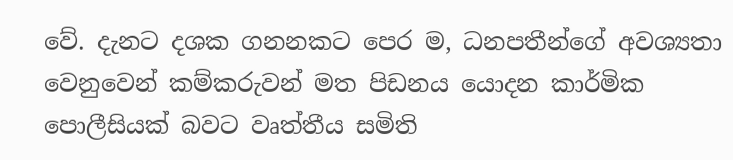වේ. දැනට දශක ගනනකට පෙර ම, ධනපතීන්ගේ අවශ්‍යතා වෙනුවෙන් කම්කරුවන් මත පිඩනය යොදන කාර්මික පොලීසියක් බවට වෘත්තීය සමිති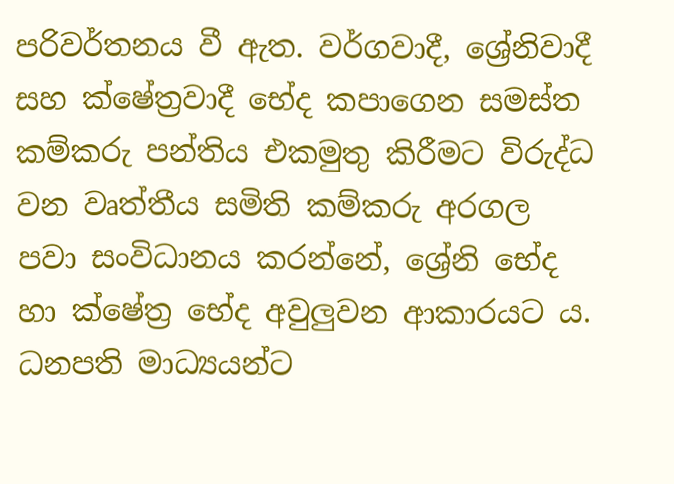පරිවර්තනය වී ඇත. වර්ගවාදී, ශ්‍රේනිවාදී සහ ක්ෂේත්‍රවාදී භේද කපාගෙන සමස්ත කම්කරු පන්තිය එකමුතු කිරීමට විරුද්ධ වන වෘත්තීය සමිති කම්කරු අරගල පවා සංවිධානය කරන්නේ, ශ්‍රේනි භේද හා ක්ෂේත්‍ර භේද අවුලුවන ආකාරයට ය. ධනපති මාධ්‍යයන්ට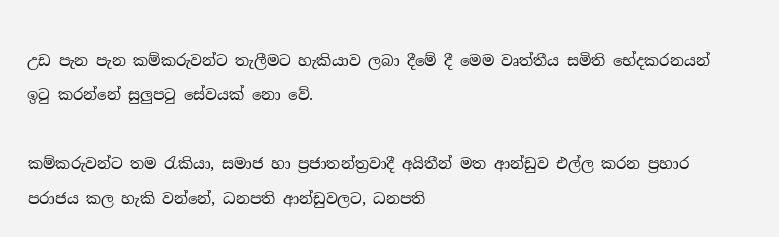උඩ පැන පැන කම්කරුවන්ට තැලීමට හැකියාව ලබා දීමේ දී මෙම වෘත්තීය සමිති භේදකරනයන් ඉටු කරන්නේ සුලුපටු සේවයක් නො වේ.

කම්කරුවන්ට තම රැකියා, සමාජ හා ප්‍රජාතන්ත්‍රවාදී අයිතීන් මත ආන්ඩුව එල්ල කරන ප්‍රහාර පරාජය කල හැකි වන්නේ, ධනපති ආන්ඩුවලට, ධනපති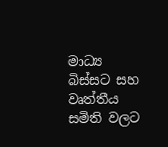මාධ්‍ය බිස්සට සහ වෘත්තීය සමිති වලට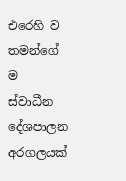එරෙහි ව තමන්ගේ ම ස්වාධීන දේශපාලන අරගලයක්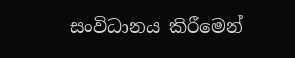සංවිධානය කිරීමෙන්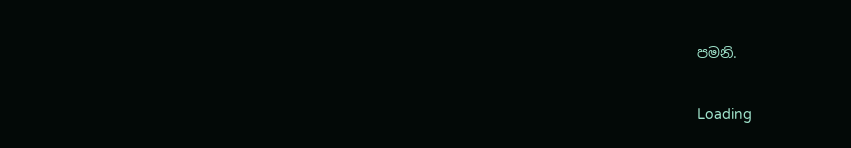පමනි.

Loading